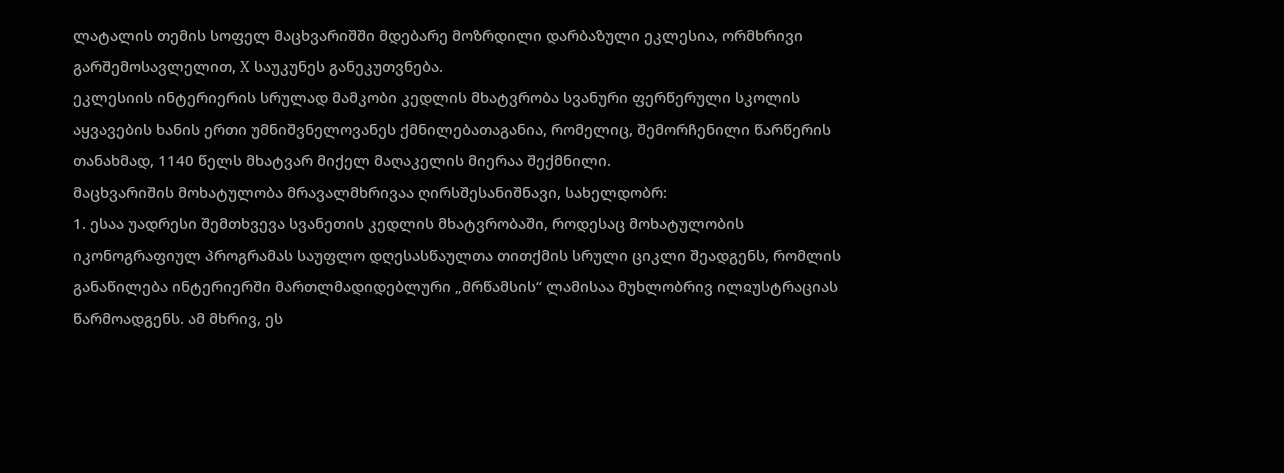ლატალის თემის სოფელ მაცხვარიშში მდებარე მოზრდილი დარბაზული ეკლესია, ორმხრივი გარშემოსავლელით, X საუკუნეს განეკუთვნება.
ეკლესიის ინტერიერის სრულად მამკობი კედლის მხატვრობა სვანური ფერწერული სკოლის აყვავების ხანის ერთი უმნიშვნელოვანეს ქმნილებათაგანია, რომელიც, შემორჩენილი წარწერის თანახმად, 1140 წელს მხატვარ მიქელ მაღაკელის მიერაა შექმნილი.
მაცხვარიშის მოხატულობა მრავალმხრივაა ღირსშესანიშნავი, სახელდობრ:
1. ესაა უადრესი შემთხვევა სვანეთის კედლის მხატვრობაში, როდესაც მოხატულობის იკონოგრაფიულ პროგრამას საუფლო დღესასწაულთა თითქმის სრული ციკლი შეადგენს, რომლის განაწილება ინტერიერში მართლმადიდებლური „მრწამსის“ ლამისაა მუხლობრივ ილჲუსტრაციას წარმოადგენს. ამ მხრივ, ეს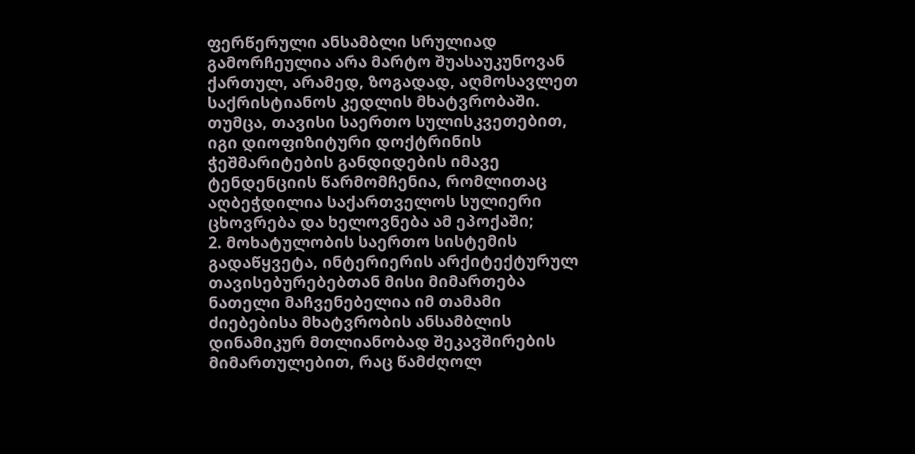ფერწერული ანსამბლი სრულიად გამორჩეულია არა მარტო შუასაუკუნოვან ქართულ, არამედ, ზოგადად, აღმოსავლეთ საქრისტიანოს კედლის მხატვრობაში. თუმცა, თავისი საერთო სულისკვეთებით, იგი დიოფიზიტური დოქტრინის ჭეშმარიტების განდიდების იმავე ტენდენციის წარმომჩენია, რომლითაც აღბეჭდილია საქართველოს სულიერი ცხოვრება და ხელოვნება ამ ეპოქაში;
2. მოხატულობის საერთო სისტემის გადაწყვეტა, ინტერიერის არქიტექტურულ თავისებურებებთან მისი მიმართება ნათელი მაჩვენებელია იმ თამამი ძიებებისა მხატვრობის ანსამბლის დინამიკურ მთლიანობად შეკავშირების მიმართულებით, რაც წამძღოლ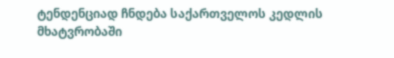ტენდენციად ჩნდება საქართველოს კედლის მხატვრობაში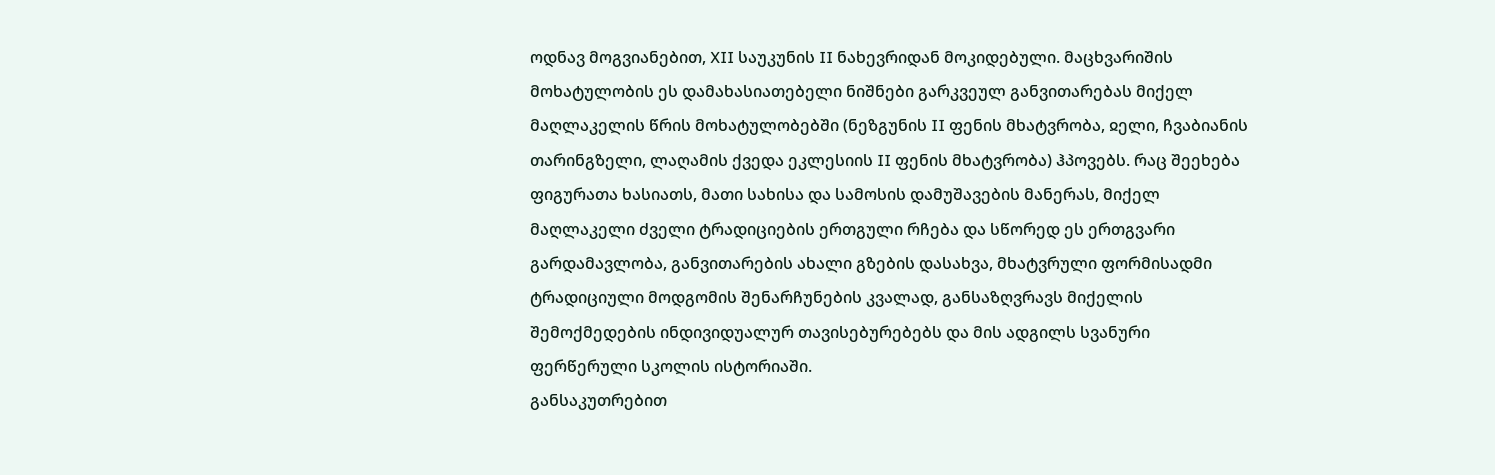ოდნავ მოგვიანებით, XII საუკუნის II ნახევრიდან მოკიდებული. მაცხვარიშის მოხატულობის ეს დამახასიათებელი ნიშნები გარკვეულ განვითარებას მიქელ მაღლაკელის წრის მოხატულობებში (ნეზგუნის II ფენის მხატვრობა, ჲელი, ჩვაბიანის თარინგზელი, ლაღამის ქვედა ეკლესიის II ფენის მხატვრობა) ჰპოვებს. რაც შეეხება ფიგურათა ხასიათს, მათი სახისა და სამოსის დამუშავების მანერას, მიქელ მაღლაკელი ძველი ტრადიციების ერთგული რჩება და სწორედ ეს ერთგვარი გარდამავლობა, განვითარების ახალი გზების დასახვა, მხატვრული ფორმისადმი ტრადიციული მოდგომის შენარჩუნების კვალად, განსაზღვრავს მიქელის შემოქმედების ინდივიდუალურ თავისებურებებს და მის ადგილს სვანური ფერწერული სკოლის ისტორიაში.
განსაკუთრებით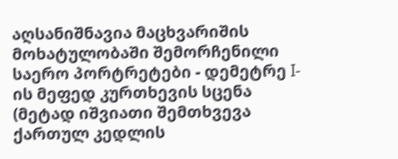აღსანიშნავია მაცხვარიშის მოხატულობაში შემორჩენილი საერო პორტრეტები - დემეტრე I-ის მეფედ კურთხევის სცენა (მეტად იშვიათი შემთხვევა ქართულ კედლის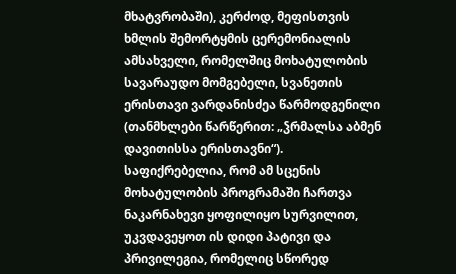მხატვრობაში), კერძოდ, მეფისთვის ხმლის შემორტყმის ცერემონიალის ამსახველი, რომელშიც მოხატულობის სავარაუდო მომგებელი, სვანეთის ერისთავი ვარდანისძეა წარმოდგენილი (თანმხლები წარწერით: „ჴრმალსა აბმენ დავითისსა ერისთავნი“). საფიქრებელია, რომ ამ სცენის მოხატულობის პროგრამაში ჩართვა ნაკარნახევი ყოფილიყო სურვილით, უკვდავეყოთ ის დიდი პატივი და პრივილეგია, რომელიც სწორედ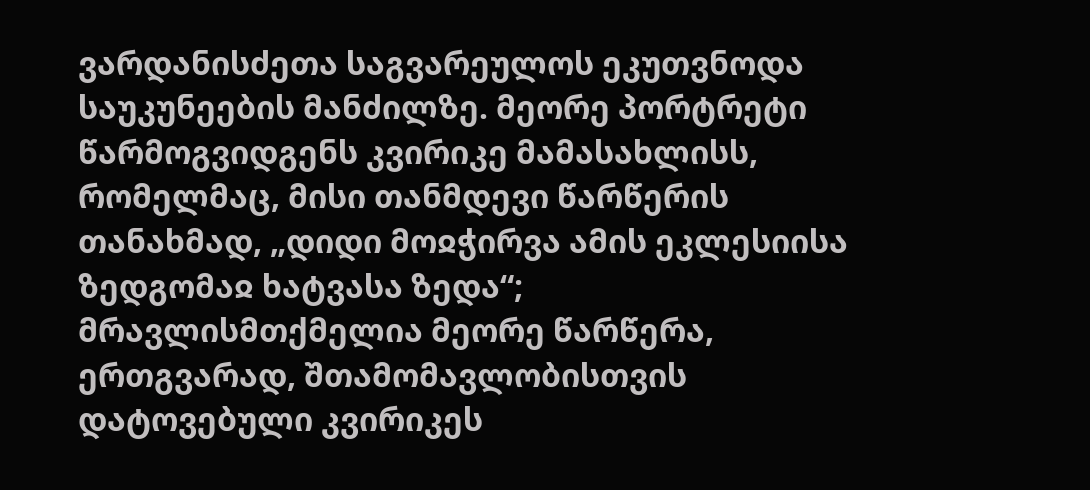ვარდანისძეთა საგვარეულოს ეკუთვნოდა საუკუნეების მანძილზე. მეორე პორტრეტი წარმოგვიდგენს კვირიკე მამასახლისს, რომელმაც, მისი თანმდევი წარწერის თანახმად, „დიდი მოჲჭირვა ამის ეკლესიისა ზედგომაჲ ხატვასა ზედა“; მრავლისმთქმელია მეორე წარწერა, ერთგვარად, შთამომავლობისთვის დატოვებული კვირიკეს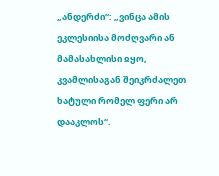„ანდერძი“: „ვინცა ამის ეკლესიისა მოძღვარი ან მამასახლისი ჲყო, კვამლისაგან შეიკრძალეთ ხატული რომელ ფერი არ დააკლოს“.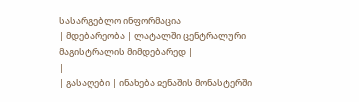სასარგებლო ინფორმაცია
| მდებარეობა | ლატალში ცენტრალური მაგისტრალის მიმდებარედ |
|
| გასაღები | ინახება ჲენაშის მონასტერში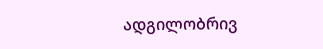ადგილობრივ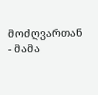მოძღვართან - მამა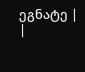ეგნატე |
|